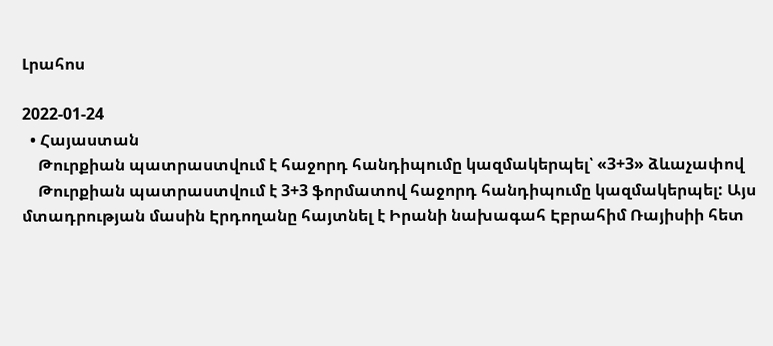Լրահոս

2022-01-24
  • Հայաստան
    Թուրքիան պատրաստվում է հաջորդ հանդիպումը կազմակերպել՝ «3+3» ձևաչափով
    Թուրքիան պատրաստվում է 3+3 ֆորմատով հաջորդ հանդիպումը կազմակերպել: Այս մտադրության մասին Էրդողանը հայտնել է Իրանի նախագահ Էբրահիմ Ռայիսիի հետ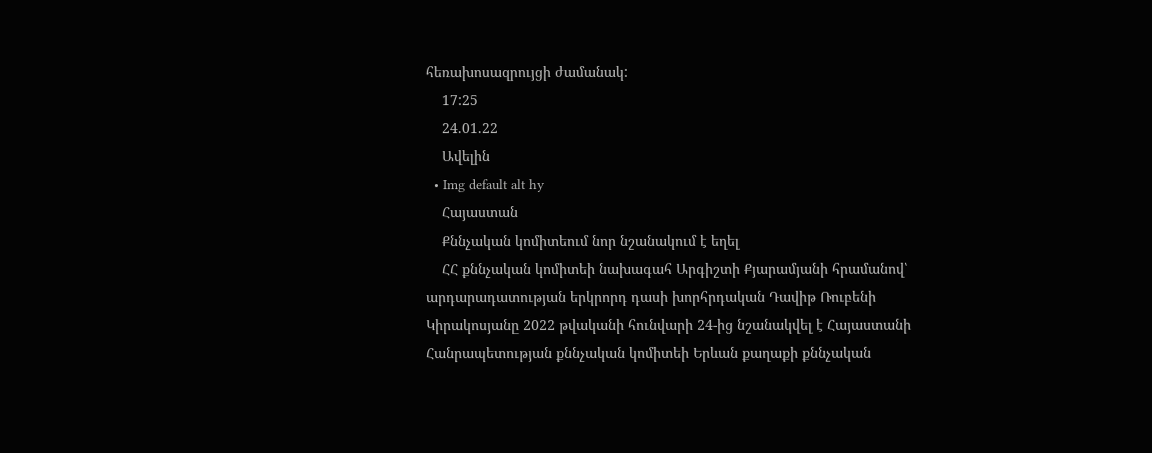հեռախոսազրույցի ժամանակ:
    17:25
    24.01.22
    Ավելին
  • Img default alt hy
    Հայաստան
    Քննչական կոմիտեում նոր նշանակում է եղել
    ՀՀ քննչական կոմիտեի նախագահ Արգիշտի Քյարամյանի հրամանով՝ արդարադատության երկրորդ դասի խորհրդական Դավիթ Ռուբենի Կիրակոսյանը 2022 թվականի հունվարի 24-ից նշանակվել է Հայաստանի Հանրապետության քննչական կոմիտեի Երևան քաղաքի քննչական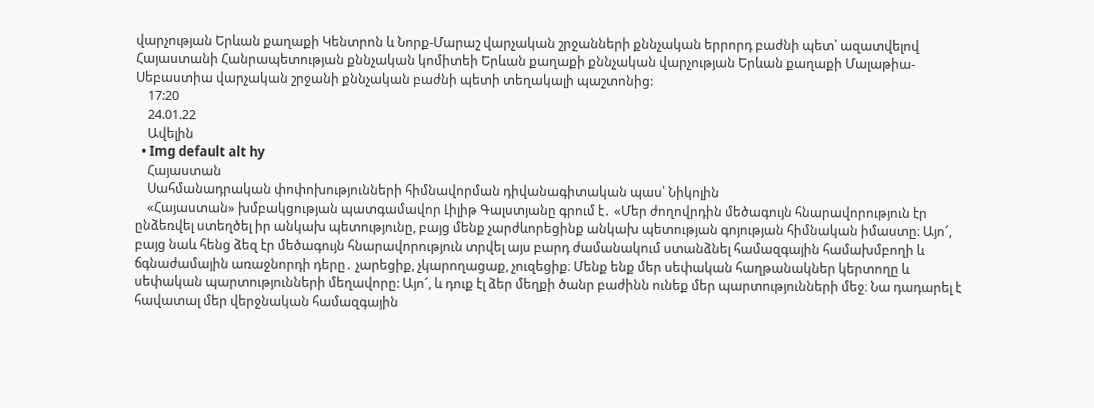վարչության Երևան քաղաքի Կենտրոն և Նորք-Մարաշ վարչական շրջանների քննչական երրորդ բաժնի պետ՝ ազատվելով Հայաստանի Հանրապետության քննչական կոմիտեի Երևան քաղաքի քննչական վարչության Երևան քաղաքի Մալաթիա-Սեբաստիա վարչական շրջանի քննչական բաժնի պետի տեղակալի պաշտոնից:
    17:20
    24.01.22
    Ավելին
  • Img default alt hy
    Հայաստան
    Սահմանադրական փոփոխությունների հիմնավորման դիվանագիտական պաս՝ Նիկոլին
    «Հայաստան» խմբակցության պատգամավոր Լիլիթ Գալստյանը գրում է․ «Մեր ժողովրդին մեծագույն հնարավորություն էր ընձեռվել ստեղծել իր անկախ պետությունը, բայց մենք չարժևորեցինք անկախ պետության գոյության հիմնական իմաստը։ Այո՜, բայց նաև հենց ձեզ էր մեծագույն հնարավորություն տրվել այս բարդ ժամանակում ստանձնել համազգային համախմբողի և ճգնաժամային առաջնորդի դերը․ չարեցիք, չկարողացաք, չուզեցիք։ Մենք ենք մեր սեփական հաղթանակներ կերտողը և սեփական պարտությունների մեղավորը: Այո՜, և դուք էլ ձեր մեղքի ծանր բաժինն ունեք մեր պարտությունների մեջ։ Նա դադարել է հավատալ մեր վերջնական համազգային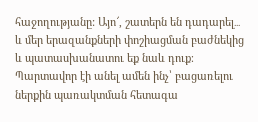հաջողությանը: Այո՜, շատերն են դադարել․․․ և մեր երազանքների փոշիացման բաժնեկից և պատասխանատու եք նաև դուք։ Պարտավոր էի անել ամեն ինչ՝ բացառելու ներքին պառակտման հետագա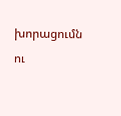խորացումն ու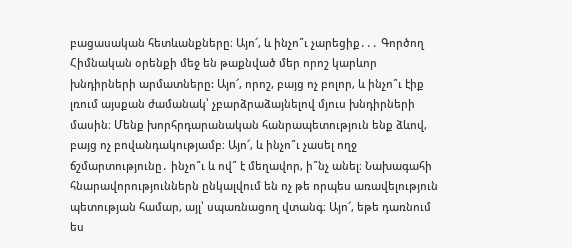բացասական հետևանքները։ Այո՜, և ինչո՞ւ չարեցիք․․․ Գործող Հիմնական օրենքի մեջ են թաքնված մեր որոշ կարևոր խնդիրների արմատները: Այո՜, որոշ, բայց ոչ բոլոր, և ինչո՞ւ էիք լռում այսքան ժամանակ՝ չբարձրաձայնելով մյուս խնդիրների մասին։ Մենք խորհրդարանական հանրապետություն ենք ձևով, բայց ոչ բովանդակությամբ։ Այո՜, և ինչո՞ւ չասել ողջ ճշմարտությունը․ ինչո՞ւ և ով՞ է մեղավոր, ի՞նչ անել։ Նախագահի հնարավորություններն ընկալվում են ոչ թե որպես առավելություն պետության համար, այլ՝ սպառնացող վտանգ։ Այո՜, եթե դառնում ես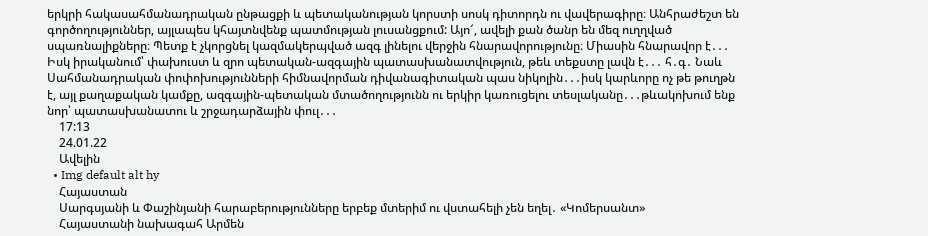երկրի հակասահմանադրական ընթացքի և պետականության կորստի սոսկ դիտորդն ու վավերագիրը։ Անհրաժեշտ են գործողություններ, այլապես կհայտնվենք պատմության լուսանցքում: Այո՜, ավելի քան ծանր են մեզ ուղղված սպառնալիքները։ Պետք է չկորցնել կազմակերպված ազգ լինելու վերջին հնարավորությունը։ Միասին հնարավոր է․․․ Իսկ իրականում՝ փախուստ և զրո պետական-ազգային պատասխանատվություն, թեև տեքստը լավն է․․․ հ․գ․ Նաև Սահմանադրական փոփոխությունների հիմնավորման դիվանագիտական պաս նիկոլին․․․իսկ կարևորը ոչ թե թուղթն է, այլ քաղաքական կամքը, ազգային-պետական մտածողությունն ու երկիր կառուցելու տեսլականը․․․թևակոխում ենք նոր՝ պատասխանատու և շրջադարձային փուլ․․․
    17:13
    24.01.22
    Ավելին
  • Img default alt hy
    Հայաստան
    Սարգսյանի և Փաշինյանի հարաբերությունները երբեք մտերիմ ու վստահելի չեն եղել․ «Կոմերսանտ»
    Հայաստանի նախագահ Արմեն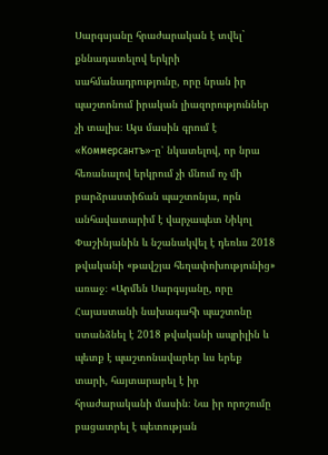Սարգսյանը հրաժարական է տվել` քննադատելով երկրի սահմանադրությունը, որը նրան իր պաշտոնում իրական լիազորություններ չի տալիս։ Այս մասին գրում է «Коммерсантъ»-ը՝ նկատելով, որ նրա հեռանալով երկրում չի մնում ոչ մի բարձրաստիճան պաշտոնյա, որն անհավատարիմ է վարչապետ Նիկոլ Փաշինյանին և նշանակվել է դեռևս 2018 թվականի «թավշյա հեղափոխությունից» առաջ։ «Արմեն Սարգսյանը, որը Հայաստանի նախագահի պաշտոնը ստանձնել է 2018 թվականի ապրիլին և պետք է պաշտոնավարեր ևս երեք տարի, հայտարարել է իր հրաժարականի մասին։ Նա իր որոշումը բացատրել է պետության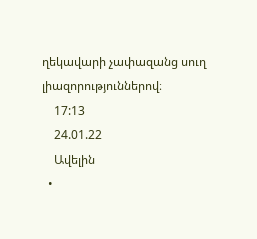ղեկավարի չափազանց սուղ լիազորություններով։
    17:13
    24.01.22
    Ավելին
  •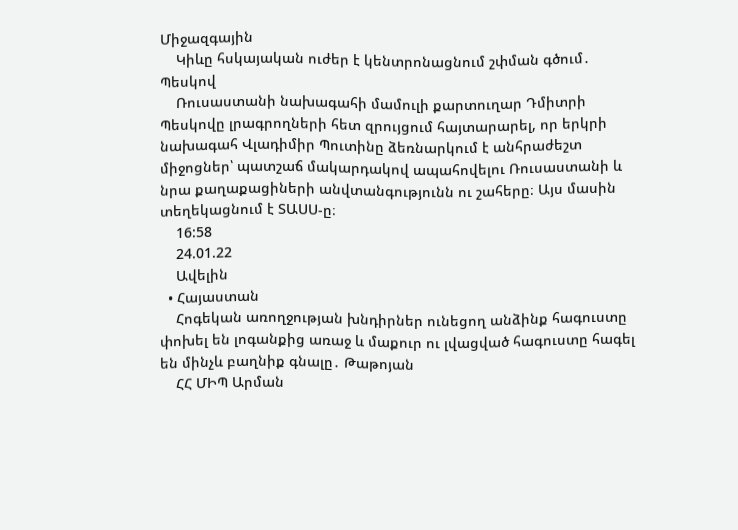Միջազգային
    Կիևը հսկայական ուժեր է կենտրոնացնում շփման գծում․ Պեսկով
    Ռուսաստանի նախագահի մամուլի քարտուղար Դմիտրի Պեսկովը լրագրողների հետ զրույցում հայտարարել, որ երկրի նախագահ Վլադիմիր Պուտինը ձեռնարկում է անհրաժեշտ միջոցներ՝ պատշաճ մակարդակով ապահովելու Ռուսաստանի և նրա քաղաքացիների անվտանգությունն ու շահերը։ Այս մասին տեղեկացնում է ՏԱՍՍ-ը։
    16:58
    24.01.22
    Ավելին
  • Հայաստան
    Հոգեկան առողջության խնդիրներ ունեցող անձինք հագուստը փոխել են լոգանքից առաջ և մաքուր ու լվացված հագուստը հագել են մինչև բաղնիք գնալը․ Թաթոյան
    ՀՀ ՄԻՊ Արման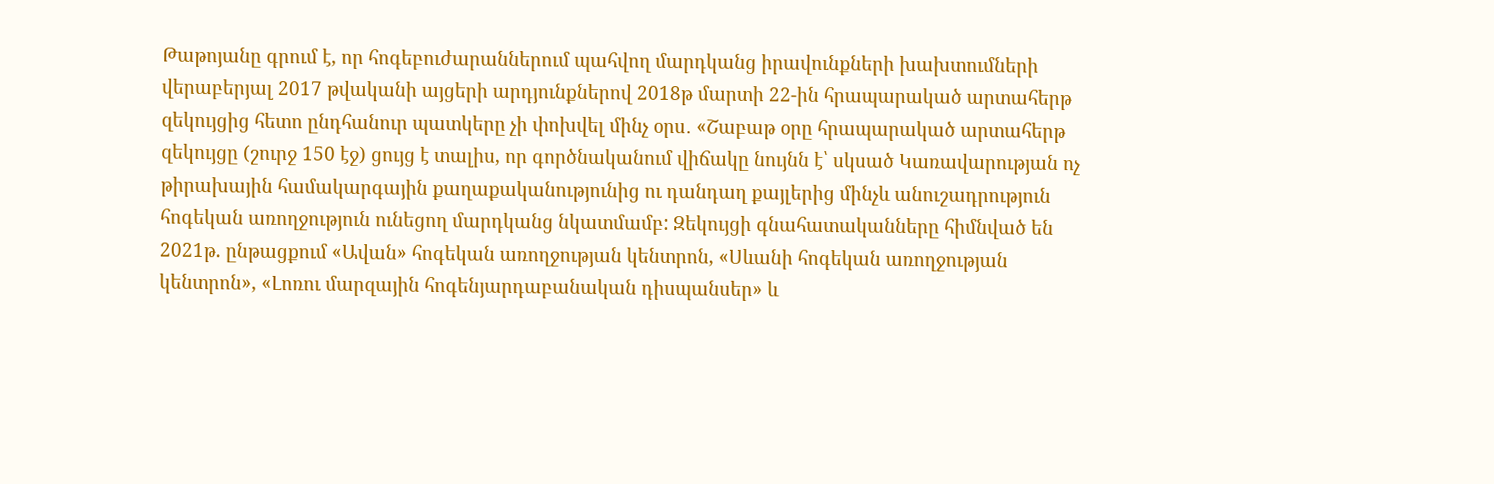Թաթոյանը գրում է, որ հոգեբուժարաններում պահվող մարդկանց իրավունքների խախտումների վերաբերյալ 2017 թվականի այցերի արդյունքներով 2018թ մարտի 22-ին հրապարակած արտահերթ զեկույցից հետո ընդհանուր պատկերը չի փոխվել մինչ օրս․ «Շաբաթ օրը հրապարակած արտահերթ զեկույցը (շուրջ 150 էջ) ցույց է տալիս, որ գործնականում վիճակը նույնն է՝ սկսած Կառավարության ոչ թիրախային համակարգային քաղաքականությունից ու դանդաղ քայլերից մինչև անուշադրություն հոգեկան առողջություն ունեցող մարդկանց նկատմամբ: Զեկույցի գնահատականները հիմնված են 2021թ. ընթացքում «Ավան» հոգեկան առողջության կենտրոն, «Սևանի հոգեկան առողջության կենտրոն», «Լոռու մարզային հոգենյարդաբանական դիսպանսեր» և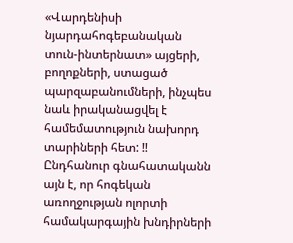«Վարդենիսի նյարդահոգեբանական տուն-ինտերնատ» այցերի, բողոքների, ստացած պարզաբանումների, ինչպես նաև իրականացվել է համեմատություն նախորդ տարիների հետ: ‼ Ընդհանուր գնահատականն այն է, որ հոգեկան առողջության ոլորտի համակարգային խնդիրների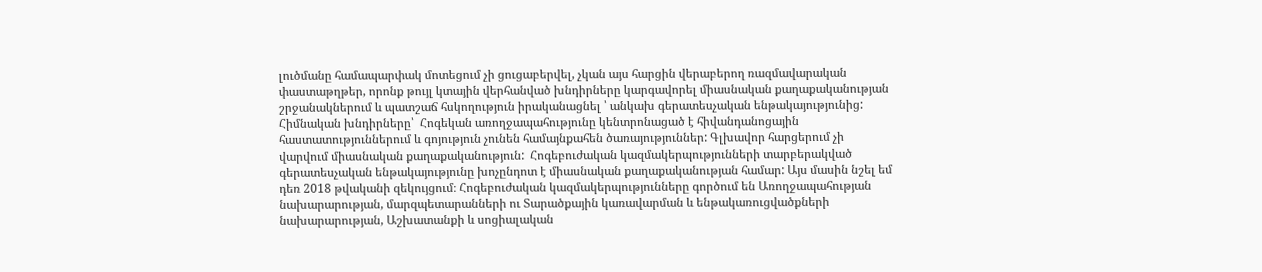լուծմանը համապարփակ մոտեցում չի ցուցաբերվել, չկան այս հարցին վերաբերող ռազմավարական փաստաթղթեր, որոնք թույլ կտային վերհանված խնդիրները կարգավորել միասնական քաղաքականության շրջանակներում և պատշաճ հսկողություն իրականացնել ՝ անկախ գերատեսչական ենթակայությունից: Հիմնական խնդիրները՝  Հոգեկան առողջապահությունը կենտրոնացած է հիվանդանոցային հաստատություններում և գոյություն չունեն համայնքահեն ծառայություններ: Գլխավոր հարցերում չի վարվում միասնական քաղաքականություն:  Հոգեբուժական կազմակերպությունների տարբերակված գերատեսչական ենթակայությունը խոչընդոտ է միասնական քաղաքականության համար: Այս մասին նշել եմ դեռ 2018 թվականի զեկույցում։ Հոգեբուժական կազմակերպությունները գործում են Առողջապահության նախարարության, մարզպետարանների ու Տարածքային կառավարման և ենթակառուցվածքների նախարարության, Աշխատանքի և սոցիալական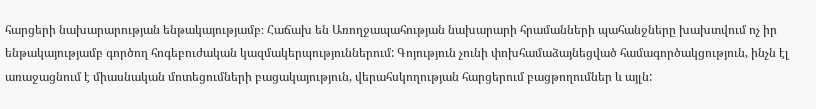հարցերի նախարարության ենթակայությամբ։ Հաճախ են Առողջապահության նախարարի հրամանների պահանջները խախտվում ոչ իր ենթակայությամբ գործող հոգեբուժական կազմակերպություններում: Գոյություն չունի փոխհամաձայնեցված համագործակցություն, ինչն էլ առաջացնում է միասնական մոտեցումների բացակայություն, վերահսկողության հարցերում բացթողումներ և այլն: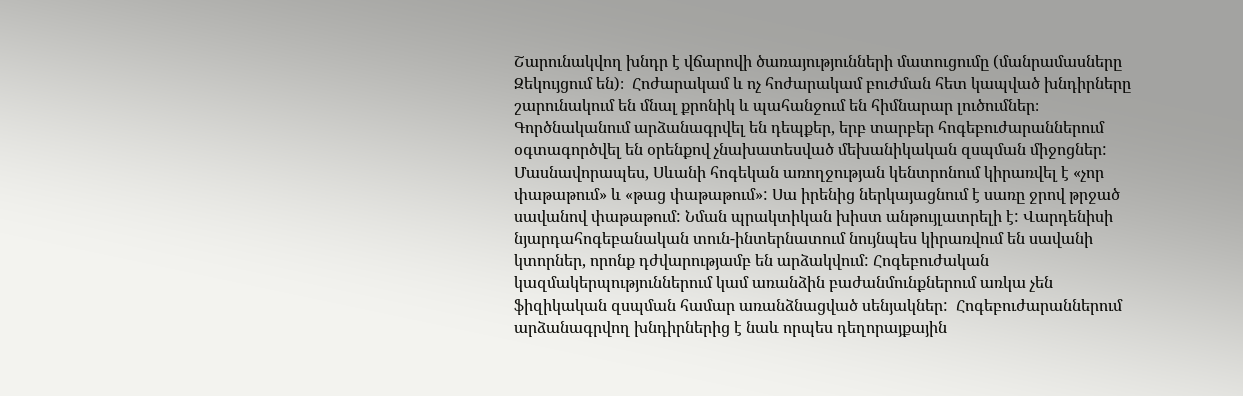Շարունակվող խնդր է վճարովի ծառայությունների մատուցումը (մանրամասները Զեկույցում են)։  Հոժարակամ և ոչ հոժարակամ բուժման հետ կապված խնդիրները շարունակում են մնալ քրոնիկ և պահանջում են հիմնարար լուծումներ։ Գործնականում արձանագրվել են դեպքեր, երբ տարբեր հոգեբուժարաններում օգտագործվել են օրենքով չնախատեսված մեխանիկական զսպման միջոցներ: Մասնավորապես, Սևանի հոգեկան առողջության կենտրոնում կիրառվել է «չոր փաթաթում» և «թաց փաթաթում»: Սա իրենից ներկայացնում է սառը ջրով թրջած սավանով փաթաթում: Նման պրակտիկան խիստ անթույլատրելի է: Վարդենիսի նյարդահոգեբանական տուն-ինտերնատում նույնպես կիրառվում են սավանի կտորներ, որոնք դժվարությամբ են արձակվում: Հոգեբուժական կազմակերպություններում կամ առանձին բաժանմունքներում առկա չեն ֆիզիկական զսպման համար առանձնացված սենյակներ:  Հոգեբուժարաններում արձանագրվող խնդիրներից է նաև որպես դեղորայքային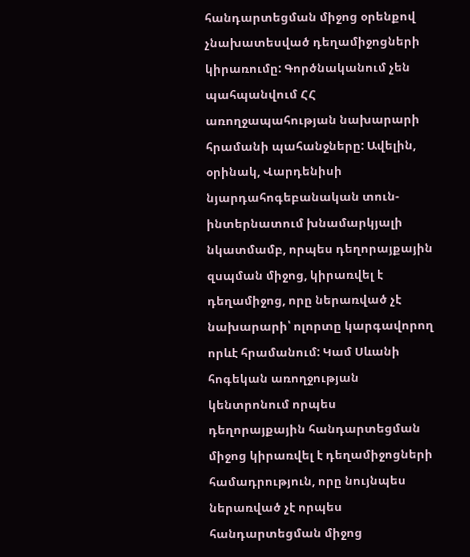հանդարտեցման միջոց օրենքով չնախատեսված դեղամիջոցների կիրառումը: Գործնականում չեն պահպանվում ՀՀ առողջապահության նախարարի հրամանի պահանջները: Ավելին, օրինակ, Վարդենիսի նյարդահոգեբանական տուն-ինտերնատում խնամարկյալի նկատմամբ, որպես դեղորայքային զսպման միջոց, կիրառվել է դեղամիջոց, որը ներառված չէ նախարարի՝ ոլորտը կարգավորող որևէ հրամանում: Կամ Սևանի հոգեկան առողջության կենտրոնում որպես դեղորայքային հանդարտեցման միջոց կիրառվել է դեղամիջոցների համադրություն, որը նույնպես ներառված չէ որպես հանդարտեցման միջոց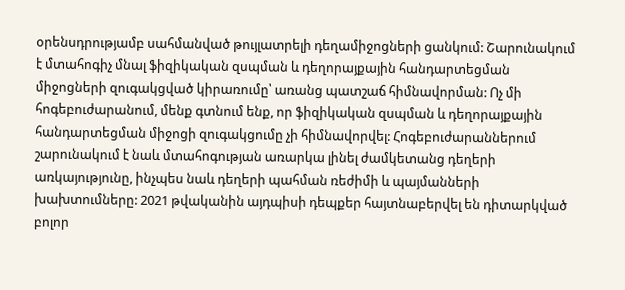օրենսդրությամբ սահմանված թույլատրելի դեղամիջոցների ցանկում: Շարունակում է մտահոգիչ մնալ ֆիզիկական զսպման և դեղորայքային հանդարտեցման միջոցների զուգակցված կիրառումը՝ առանց պատշաճ հիմնավորման: Ոչ մի հոգեբուժարանում, մենք գտնում ենք, որ ֆիզիկական զսպման և դեղորայքային հանդարտեցման միջոցի զուգակցումը չի հիմնավորվել: Հոգեբուժարաններում շարունակում է նաև մտահոգության առարկա լինել ժամկետանց դեղերի առկայությունը, ինչպես նաև դեղերի պահման ռեժիմի և պայմանների խախտումները: 2021 թվականին այդպիսի դեպքեր հայտնաբերվել են դիտարկված բոլոր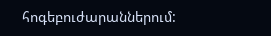հոգեբուժարաններում: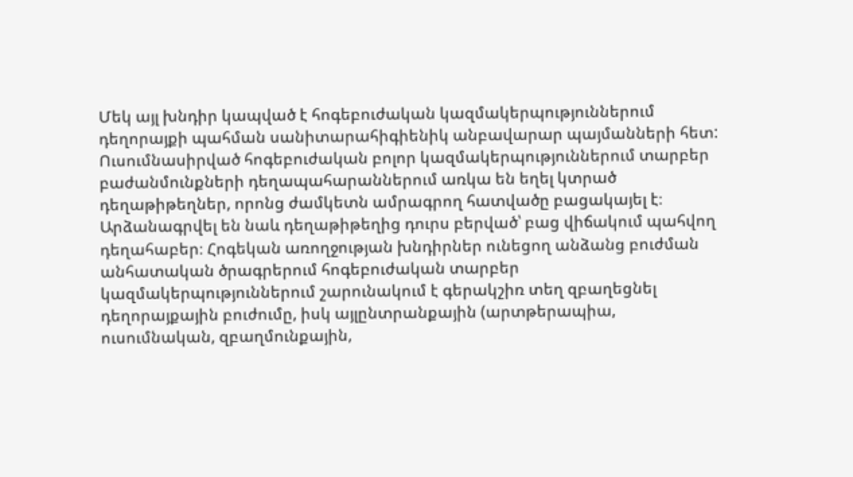Մեկ այլ խնդիր կապված է հոգեբուժական կազմակերպություններում դեղորայքի պահման սանիտարահիգիենիկ անբավարար պայմանների հետ: Ուսումնասիրված հոգեբուժական բոլոր կազմակերպություններում տարբեր բաժանմունքների դեղապահարաններում առկա են եղել կտրած դեղաթիթեղներ, որոնց ժամկետն ամրագրող հատվածը բացակայել է։ Արձանագրվել են նաև դեղաթիթեղից դուրս բերված՝ բաց վիճակում պահվող դեղահաբեր։ Հոգեկան առողջության խնդիրներ ունեցող անձանց բուժման անհատական ծրագրերում հոգեբուժական տարբեր կազմակերպություններում շարունակում է գերակշիռ տեղ զբաղեցնել դեղորայքային բուժումը, իսկ այլընտրանքային (արտթերապիա, ուսումնական, զբաղմունքային,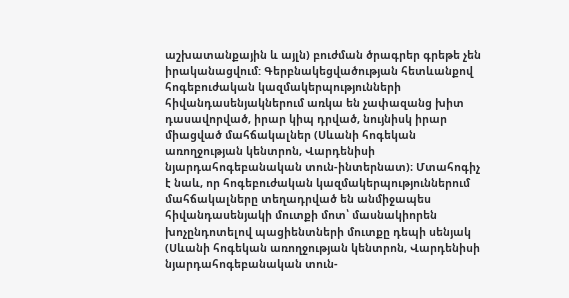աշխատանքային և այլն) բուժման ծրագրեր գրեթե չեն իրականացվում: Գերբնակեցվածության հետևանքով հոգեբուժական կազմակերպությունների հիվանդասենյակներում առկա են չափազանց խիտ դասավորված, իրար կիպ դրված, նույնիսկ իրար միացված մահճակալներ (Սևանի հոգեկան առողջության կենտրոն, Վարդենիսի նյարդահոգեբանական տուն-ինտերնատ)։ Մտահոգիչ է նաև, որ հոգեբուժական կազմակերպություններում մահճակալները տեղադրված են անմիջապես հիվանդասենյակի մուտքի մոտ՝ մասնակիորեն խոչընդոտելով պացիենտների մուտքը դեպի սենյակ (Սևանի հոգեկան առողջության կենտրոն, Վարդենիսի նյարդահոգեբանական տուն-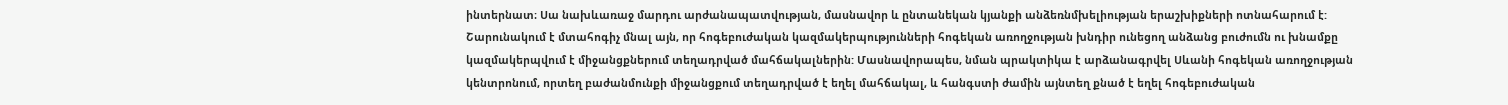ինտերնատ։ Սա նախևառաջ մարդու արժանապատվության, մասնավոր և ընտանեկան կյանքի անձեռնմխելիության երաշխիքների ոտնահարում է: Շարունակում է մտահոգիչ մնալ այն, որ հոգեբուժական կազմակերպությունների հոգեկան առողջության խնդիր ունեցող անձանց բուժումն ու խնամքը կազմակերպվում է միջանցքներում տեղադրված մահճակալներին: Մասնավորապես, նման պրակտիկա է արձանագրվել Սևանի հոգեկան առողջության կենտրոնում, որտեղ բաժանմունքի միջանցքում տեղադրված է եղել մահճակալ, և հանգստի ժամին այնտեղ քնած է եղել հոգեբուժական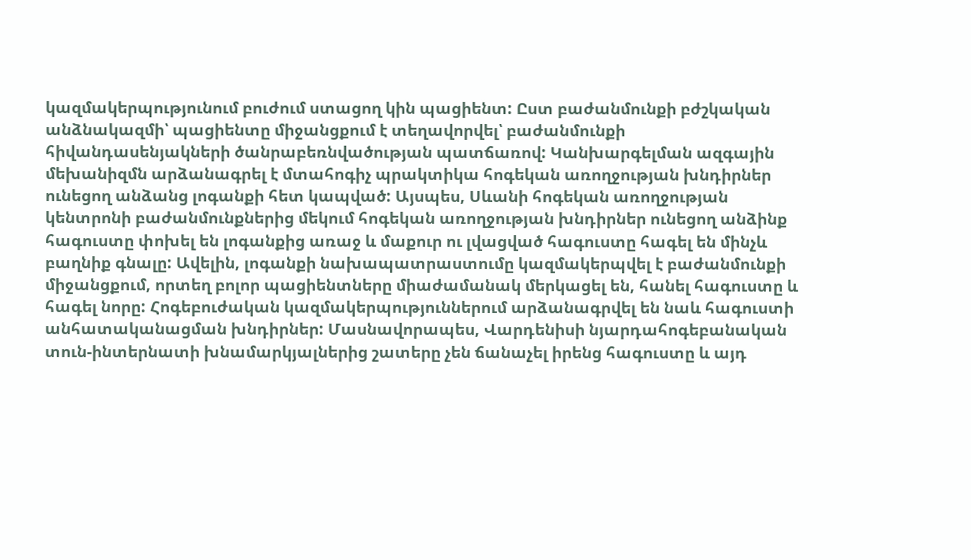կազմակերպությունում բուժում ստացող կին պացիենտ: Ըստ բաժանմունքի բժշկական անձնակազմի՝ պացիենտը միջանցքում է տեղավորվել՝ բաժանմունքի հիվանդասենյակների ծանրաբեռնվածության պատճառով: Կանխարգելման ազգային մեխանիզմն արձանագրել է մտահոգիչ պրակտիկա հոգեկան առողջության խնդիրներ ունեցող անձանց լոգանքի հետ կապված: Այսպես, Սևանի հոգեկան առողջության կենտրոնի բաժանմունքներից մեկում հոգեկան առողջության խնդիրներ ունեցող անձինք հագուստը փոխել են լոգանքից առաջ և մաքուր ու լվացված հագուստը հագել են մինչև բաղնիք գնալը: Ավելին, լոգանքի նախապատրաստումը կազմակերպվել է բաժանմունքի միջանցքում, որտեղ բոլոր պացիենտները միաժամանակ մերկացել են, հանել հագուստը և հագել նորը: Հոգեբուժական կազմակերպություններում արձանագրվել են նաև հագուստի անհատականացման խնդիրներ: Մասնավորապես, Վարդենիսի նյարդահոգեբանական տուն-ինտերնատի խնամարկյալներից շատերը չեն ճանաչել իրենց հագուստը և այդ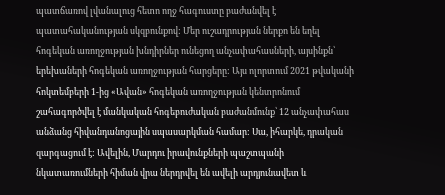պատճառով լվանալուց հետո ողջ հագուստը բաժանվել է պատահականության սկզբունքով: Մեր ուշադրության ներքո են եղել հոգեկան առողջության խնդիրներ ունեցող անչափահասների, այսինքն՝ երեխաների հոգեկան առողջության հարցերը: Այս ոլորտում 2021 թվականի հոկտեմբերի 1-ից «Ավան» հոգեկան առողջության կենտրոնում շահագործվել է մանկական հոգեբուժական բաժանմունք՝ 12 անչափահաս անձանց հիվանդանոցային սպասարկման համար: Սա, իհարկե, դրական զարգացում է: Ավելին, Մարդու իրավունքների պաշտպանի նկատառումների հիման վրա ներդրվել են ավելի արդյունավետ և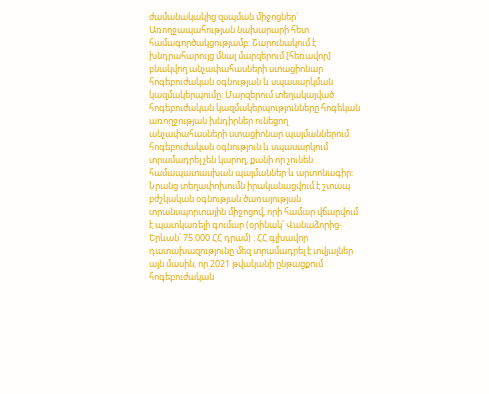ժամանակակից զսպման միջոցներ` Առողջապահության նախարարի հետ համագործակցությամբ: Շարունակում է խնդրահարույց մնալ մարզերում [հեռավոր] բնակվող անչափահասների ստացիոնար հոգեբուժական օգնության և սպասարկման կազմակերպումը: Մարզերում տեղակայված հոգեբուժական կազմակերպությունները հոգեկան առողջության խնդիրներ ունեցող անչափահասների ստացիոնար պայմաններում հոգեբուժական օգնություն և սպասարկում տրամադրել չեն կարող, քանի որ չունեն համապատասխան պայմաններ և արտոնագիր: Նրանց տեղափոխումն իրականացվում է շտապ բժշկական օգնության ծառայության տրանսպորտային միջոցով, որի համար վճարվում է պատկառելի գումար (օրինակ՝ Վանաձորից-Երևան՝ 75.000 ՀՀ դրամ) ։ ՀՀ գլխավոր դատախազությունը մեզ տրամադրել է տվյալներ այն մասին, որ 2021 թվականի ընթացքում հոգեբուժական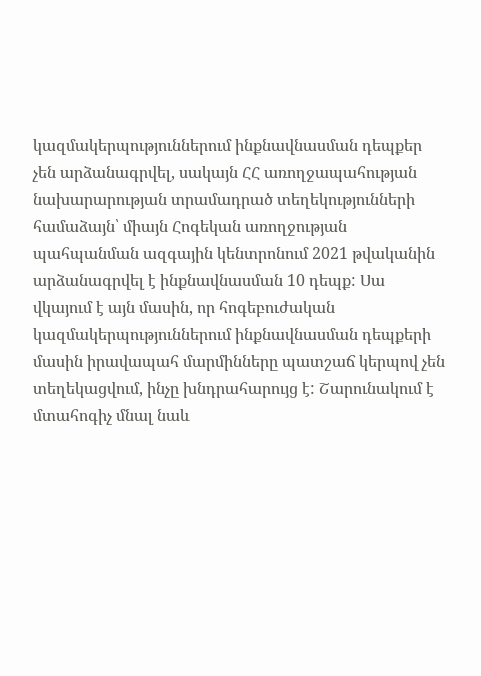կազմակերպություններում ինքնավնասման դեպքեր չեն արձանագրվել, սակայն ՀՀ առողջապահության նախարարության տրամադրած տեղեկությունների համաձայն՝ միայն Հոգեկան առողջության պահպանման ազգային կենտրոնում 2021 թվականին արձանագրվել է ինքնավնասման 10 դեպք: Սա վկայում է այն մասին, որ հոգեբուժական կազմակերպություններում ինքնավնասման դեպքերի մասին իրավապահ մարմինները պատշաճ կերպով չեն տեղեկացվում, ինչը խնդրահարույց է: Շարունակում է մտահոգիչ մնալ նաև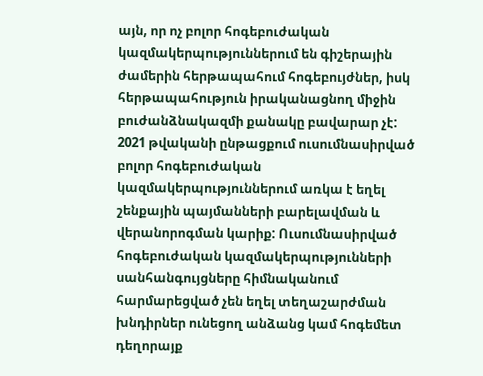այն, որ ոչ բոլոր հոգեբուժական կազմակերպություններում են գիշերային ժամերին հերթապահում հոգեբույժներ, իսկ հերթապահություն իրականացնող միջին բուժանձնակազմի քանակը բավարար չէ: 2021 թվականի ընթացքում ուսումնասիրված բոլոր հոգեբուժական կազմակերպություններում առկա է եղել շենքային պայմանների բարելավման և վերանորոգման կարիք: Ուսումնասիրված հոգեբուժական կազմակերպությունների սանհանգույցները հիմնականում հարմարեցված չեն եղել տեղաշարժման խնդիրներ ունեցող անձանց կամ հոգեմետ դեղորայք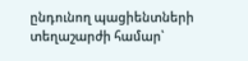ընդունող պացիենտների տեղաշարժի համար՝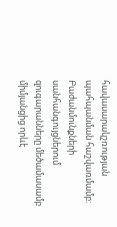հավասարակշռության պահպանման հաշվառմամբ: Բաժանմունքների սանհանգույցներում զուգարանները մեծամասամբ միմյանցից որևէ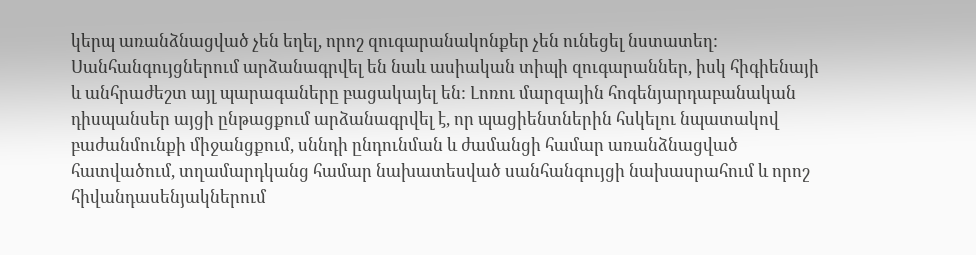կերպ առանձնացված չեն եղել, որոշ զուգարանակոնքեր չեն ունեցել նստատեղ: Սանհանգույցներում արձանագրվել են նաև ասիական տիպի զուգարաններ, իսկ հիգիենայի և անհրաժեշտ այլ պարագաները բացակայել են: Լոռու մարզային հոգենյարդաբանական դիսպանսեր այցի ընթացքում արձանագրվել է, որ պացիենտներին հսկելու նպատակով բաժանմունքի միջանցքում, սննդի ընդունման և ժամանցի համար առանձնացված հատվածում, տղամարդկանց համար նախատեսված սանհանգույցի նախասրահում և որոշ հիվանդասենյակներում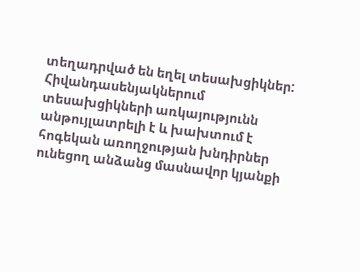տեղադրված են եղել տեսախցիկներ: Հիվանդասենյակներում տեսախցիկների առկայությունն անթույլատրելի է և խախտում է հոգեկան առողջության խնդիրներ ունեցող անձանց մասնավոր կյանքի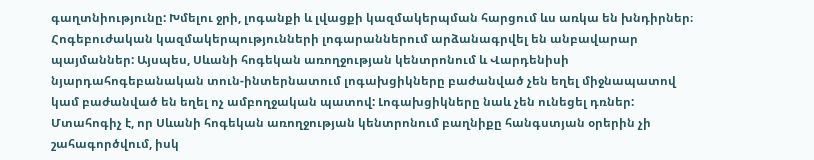գաղտնիությունը: Խմելու ջրի, լոգանքի և լվացքի կազմակերպման հարցում ևս առկա են խնդիրներ։ Հոգեբուժական կազմակերպությունների լոգարաններում արձանագրվել են անբավարար պայմաններ: Այսպես, Սևանի հոգեկան առողջության կենտրոնում և Վարդենիսի նյարդահոգեբանական տուն-ինտերնատում լոգախցիկները բաժանված չեն եղել միջնապատով կամ բաժանված են եղել ոչ ամբողջական պատով: Լոգախցիկները նաև չեն ունեցել դռներ: Մտահոգիչ է, որ Սևանի հոգեկան առողջության կենտրոնում բաղնիքը հանգստյան օրերին չի շահագործվում, իսկ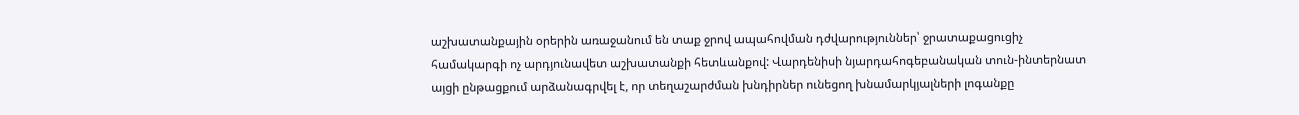աշխատանքային օրերին առաջանում են տաք ջրով ապահովման դժվարություններ՝ ջրատաքացուցիչ համակարգի ոչ արդյունավետ աշխատանքի հետևանքով: Վարդենիսի նյարդահոգեբանական տուն-ինտերնատ այցի ընթացքում արձանագրվել է, որ տեղաշարժման խնդիրներ ունեցող խնամարկյալների լոգանքը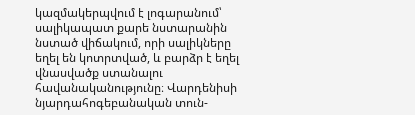կազմակերպվում է լոգարանում՝ սալիկապատ քարե նստարանին նստած վիճակում, որի սալիկները եղել են կոտրտված, և բարձր է եղել վնասվածք ստանալու հավանականությունը։ Վարդենիսի նյարդահոգեբանական տուն-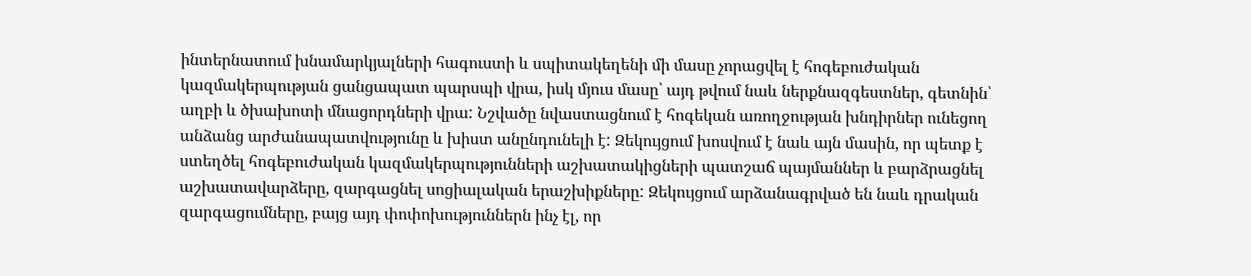ինտերնատում խնամարկյալների հագուստի և սպիտակեղենի մի մասը չորացվել է հոգեբուժական կազմակերպության ցանցապատ պարսպի վրա, իսկ մյուս մասը՝ այդ թվում նաև ներքնազգեստներ, գետնին՝ աղբի և ծխախոտի մնացորդների վրա: Նշվածը նվաստացնում է հոգեկան առողջության խնդիրներ ունեցող անձանց արժանապատվությունը և խիստ անընդունելի է: Զեկույցում խոսվում է նաև այն մասին, որ պետք է ստեղծել հոգեբուժական կազմակերպությունների աշխատակիցների պատշաճ պայմաններ և բարձրացնել աշխատավարձերը, զարգացնել սոցիալական երաշխիքները: Զեկույցում արձանագրված են նաև դրական զարգացումները, բայց այդ փոփոխություններն ինչ էլ, որ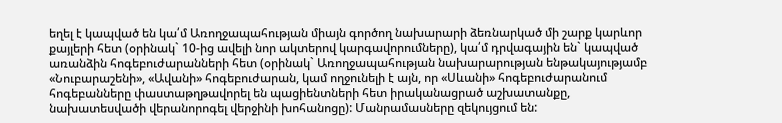եղել է կապված են կա՛մ Առողջապահության միայն գործող նախարարի ձեռնարկած մի շարք կարևոր քայլերի հետ (օրինակ` 10-ից ավելի նոր ակտերով կարգավորումները), կա՛մ դրվագային են` կապված առանձին հոգեբուժարանների հետ (օրինակ` Առողջապահության նախարարության ենթակայությամբ «Նուբարաշենի», «Ավանի» հոգեբուժարան, կամ ողջունելի է այն, որ «Սևանի» հոգեբուժարանում հոգեբանները փաստաթղթավորել են պացիենտների հետ իրականացրած աշխատանքը, նախատեսվածի վերանորոգել վերջինի խոհանոցը): Մանրամասները զեկույցում են: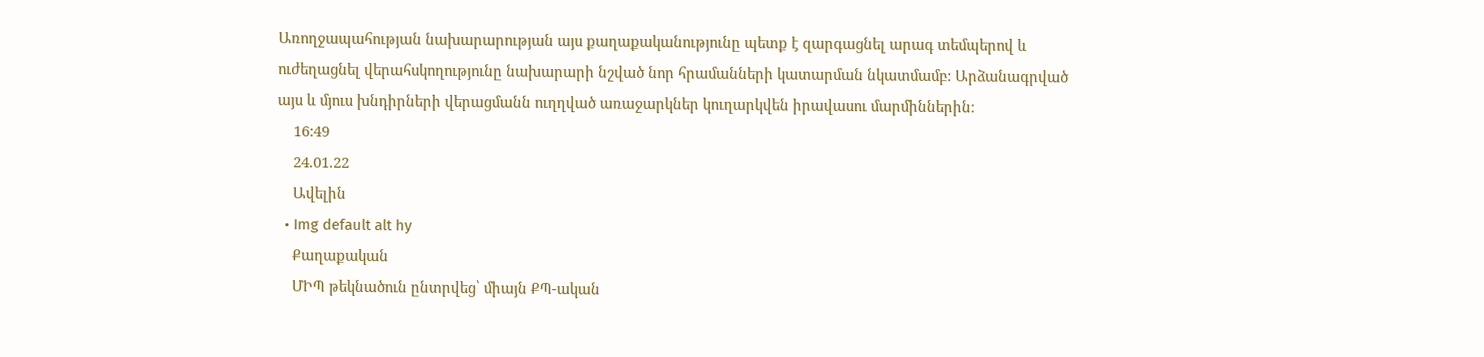Առողջապահության նախարարության այս քաղաքականությունը պետք է զարգացնել արագ տեմպերով և ուժեղացնել վերահսկողությունը նախարարի նշված նոր հրամանների կատարման նկատմամբ: Արձանագրված այս և մյուս խնդիրների վերացմանն ուղղված առաջարկներ կուղարկվեն իրավասու մարմիններին։
    16:49
    24.01.22
    Ավելին
  • Img default alt hy
    Քաղաքական
    ՄԻՊ թեկնածուն ընտրվեց՝ միայն ՔՊ-ական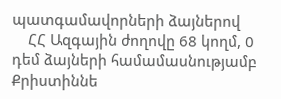պատգամավորների ձայներով
    ՀՀ Ազգային ժողովը 68 կողմ, 0 դեմ ձայների համամասնությամբ Քրիստիննե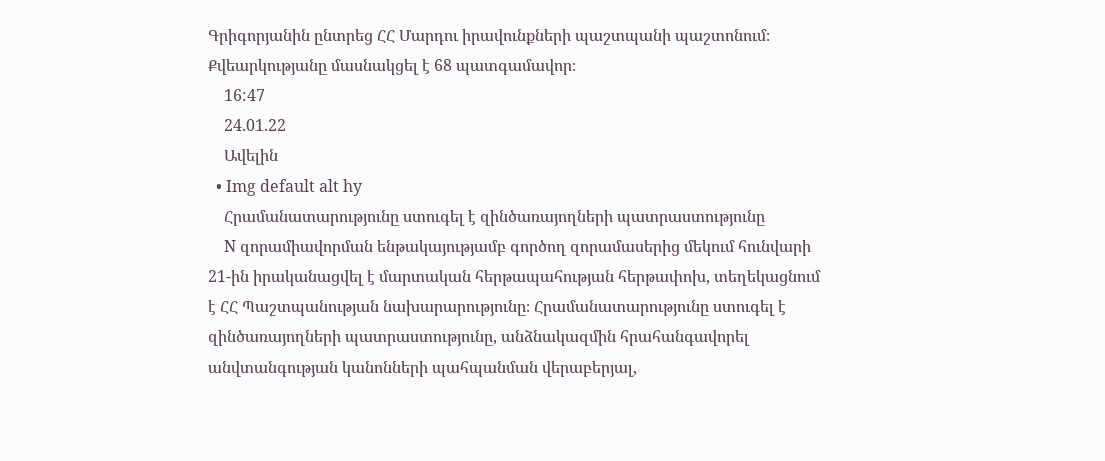Գրիգորյանին ընտրեց ՀՀ Մարդու իրավունքների պաշտպանի պաշտոնում։ Քվեարկությանը մասնակցել է 68 պատգամավոր։
    16:47
    24.01.22
    Ավելին
  • Img default alt hy
    Հրամանատարությունը ստուգել է զինծառայողների պատրաստությունը
    N զորամիավորման ենթակայությամբ գործող զորամասերից մեկում հունվարի 21-ին իրականացվել է մարտական հերթապահության հերթափոխ, տեղեկացնում է ՀՀ Պաշտպանության նախարարությունը։ Հրամանատարությունը ստուգել է զինծառայողների պատրաստությունը, անձնակազմին հրահանգավորել անվտանգության կանոնների պահպանման վերաբերյալ,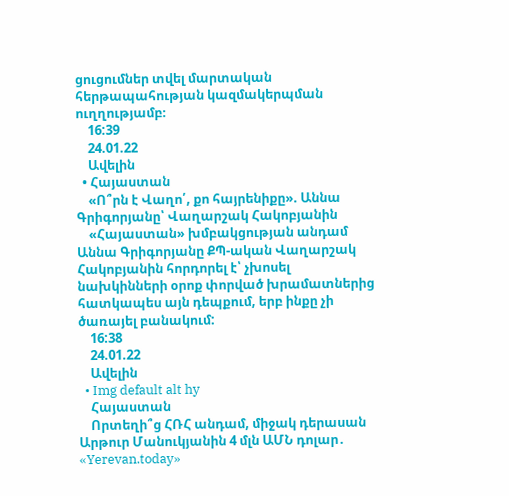ցուցումներ տվել մարտական հերթապահության կազմակերպման ուղղությամբ։
    16:39
    24.01.22
    Ավելին
  • Հայաստան
    «Ո՞րն է Վաղո՛, քո հայրենիքը». Աննա Գրիգորյանը՝ Վաղարշակ Հակոբյանին
    «Հայաստան» խմբակցության անդամ Աննա Գրիգորյանը ՔՊ-ական Վաղարշակ Հակոբյանին հորդորել է՝ չխոսել նախկինների օրոք փորված խրամատներից հատկապես այն դեպքում, երբ ինքը չի ծառայել բանակում:
    16:38
    24.01.22
    Ավելին
  • Img default alt hy
    Հայաստան
    Որտեղի՞ց ՀՌՀ անդամ, միջակ դերասան Արթուր Մանուկյանին 4 մլն ԱՄՆ դոլար․ «Yerevan.today»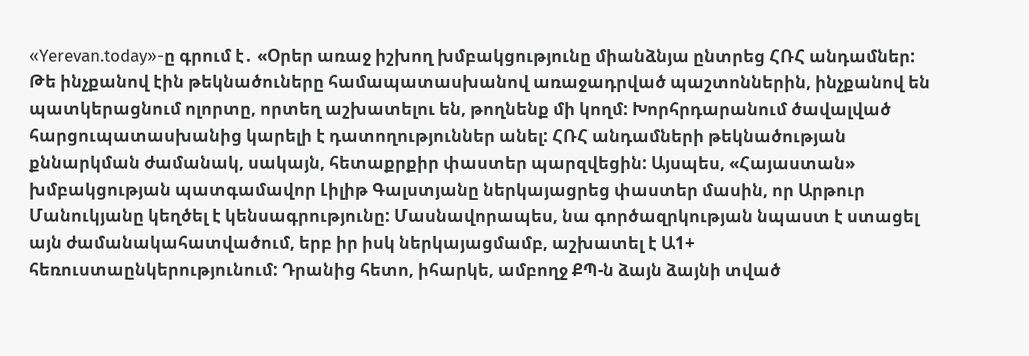«Yerevan.today»-ը գրում է․ «Օրեր առաջ իշխող խմբակցությունը միանձնյա ընտրեց ՀՌՀ անդամներ: Թե ինչքանով էին թեկնածուները համապատասխանով առաջադրված պաշտոններին, ինչքանով են պատկերացնում ոլորտը, որտեղ աշխատելու են, թողնենք մի կողմ: Խորհրդարանում ծավալված հարցուպատասխանից կարելի է դատողություններ անել: ՀՌՀ անդամների թեկնածության քննարկման ժամանակ, սակայն, հետաքրքիր փաստեր պարզվեցին: Այսպես, «Հայաստան» խմբակցության պատգամավոր Լիլիթ Գալստյանը ներկայացրեց փաստեր մասին, որ Արթուր Մանուկյանը կեղծել է կենսագրությունը: Մասնավորապես, նա գործազրկության նպաստ է ստացել այն ժամանակահատվածում, երբ իր իսկ ներկայացմամբ, աշխատել է Ա1+ հեռուստաընկերությունում: Դրանից հետո, իհարկե, ամբողջ ՔՊ-ն ձայն ձայնի տված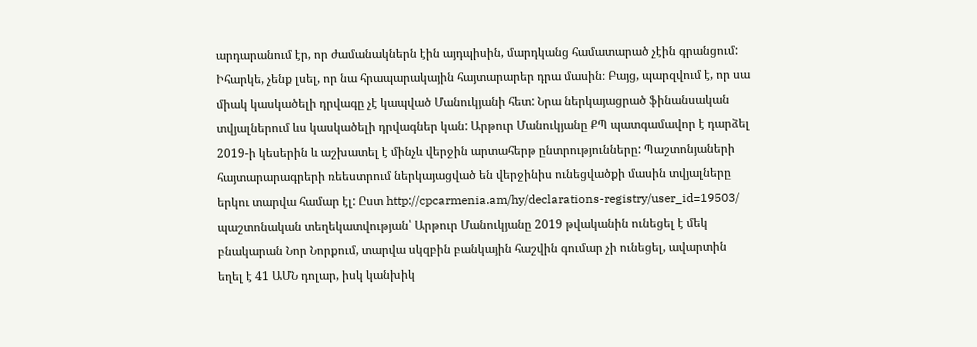արդարանում էր, որ ժամանակներն էին այդպիսին, մարդկանց համատարած չէին գրանցում: Իհարկե, չենք լսել, որ նա հրապարակային հայտարարեր դրա մասին։ Բայց, պարզվում է, որ սա միակ կասկածելի դրվագը չէ կապված Մանուկյանի հետ: Նրա ներկայացրած ֆինանսական տվյալներում ևս կասկածելի դրվագներ կան: Արթուր Մանուկյանը ՔՊ պատգամավոր է դարձել 2019-ի կեսերին և աշխատել է մինչև վերջին արտահերթ ընտրությունները: Պաշտոնյաների հայտարարագրերի ռեեստրում ներկայացված են վերջինիս ունեցվածքի մասին տվյալները երկու տարվա համար էլ: Ըստ http://cpcarmenia.am/hy/declarations-registry/user_id=19503/ պաշտոնական տեղեկատվության՝ Արթուր Մանուկյանը 2019 թվականին ունեցել է մեկ բնակարան Նոր Նորքում, տարվա սկզբին բանկային հաշվին գումար չի ունեցել, ավարտին եղել է 41 ԱՄՆ դոլար, իսկ կանխիկ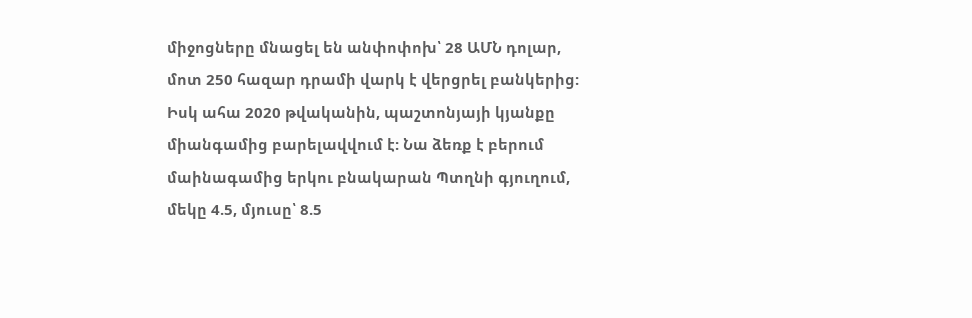միջոցները մնացել են անփոփոխ՝ 28 ԱՄՆ դոլար, մոտ 250 հազար դրամի վարկ է վերցրել բանկերից: Իսկ ահա 2020 թվականին, պաշտոնյայի կյանքը միանգամից բարելավվում է: Նա ձեռք է բերում մաինագամից երկու բնակարան Պտղնի գյուղում, մեկը 4.5, մյուսը՝ 8.5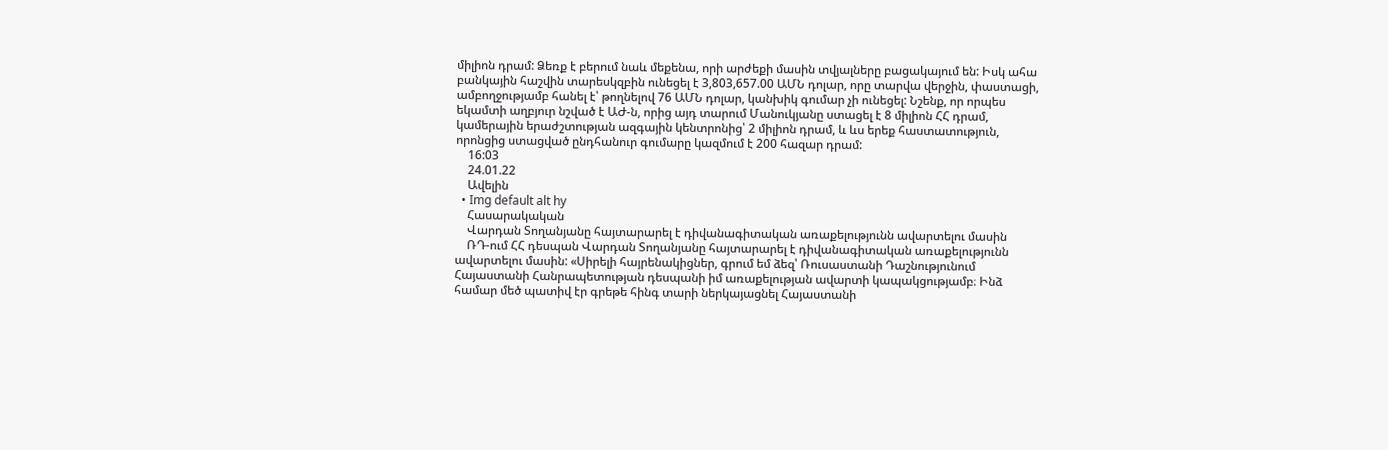միլիոն դրամ: Ձեռք է բերում նաև մեքենա, որի արժեքի մասին տվյալները բացակայում են: Իսկ ահա բանկային հաշվին տարեսկզբին ունեցել է 3,803,657.00 ԱՄՆ դոլար, որը տարվա վերջին, փաստացի, ամբողջությամբ հանել է՝ թողնելով 76 ԱՄՆ դոլար, կանխիկ գումար չի ունեցել: Նշենք, որ որպես եկամտի աղբյուր նշված է ԱԺ-ն, որից այդ տարում Մանուկյանը ստացել է 8 միլիոն ՀՀ դրամ, կամերային երաժշտության ազգային կենտրոնից՝ 2 միլիոն դրամ, և ևս երեք հաստատություն, որոնցից ստացված ընդհանուր գումարը կազմում է 200 հազար դրամ:
    16:03
    24.01.22
    Ավելին
  • Img default alt hy
    Հասարակական
    Վարդան Տողանյանը հայտարարել է դիվանագիտական առաքելությունն ավարտելու մասին
    ՌԴ-ում ՀՀ դեսպան Վարդան Տողանյանը հայտարարել է դիվանագիտական առաքելությունն ավարտելու մասին: «Սիրելի հայրենակիցներ, գրում եմ ձեզ՝ Ռուսաստանի Դաշնությունում Հայաստանի Հանրապետության դեսպանի իմ առաքելության ավարտի կապակցությամբ։ Ինձ համար մեծ պատիվ էր գրեթե հինգ տարի ներկայացնել Հայաստանի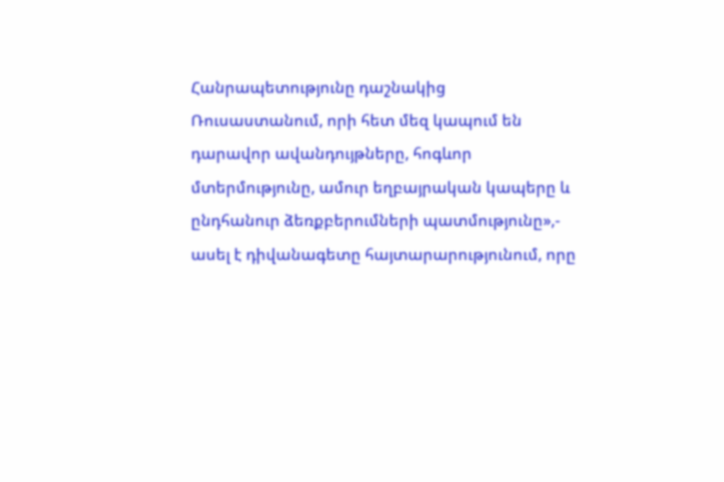Հանրապետությունը դաշնակից Ռուսաստանում, որի հետ մեզ կապում են դարավոր ավանդույթները, հոգևոր մտերմությունը, ամուր եղբայրական կապերը և ընդհանուր ձեռքբերումների պատմությունը»,- ասել է դիվանագետը հայտարարությունում, որը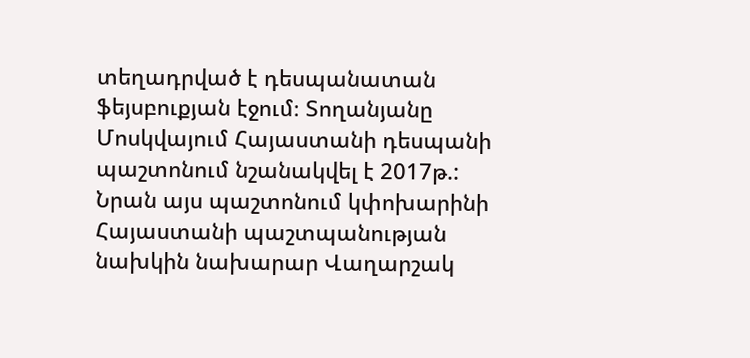տեղադրված է դեսպանատան ֆեյսբուքյան էջում։ Տողանյանը Մոսկվայում Հայաստանի դեսպանի պաշտոնում նշանակվել է 2017թ.: Նրան այս պաշտոնում կփոխարինի Հայաստանի պաշտպանության նախկին նախարար Վաղարշակ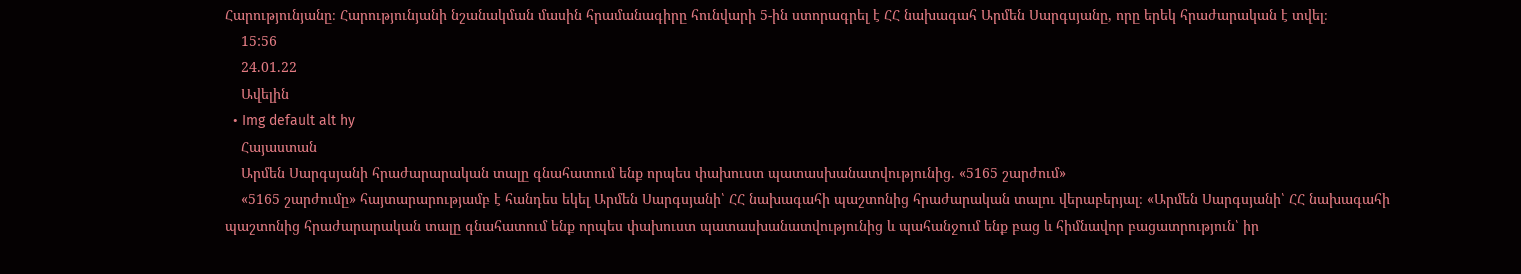Հարությունյանը։ Հարությունյանի նշանակման մասին հրամանագիրը հունվարի 5-ին ստորագրել է ՀՀ նախագահ Արմեն Սարգսյանը, որը երեկ հրաժարական է տվել։
    15:56
    24.01.22
    Ավելին
  • Img default alt hy
    Հայաստան
    Արմեն Սարգսյանի հրաժարարական տալը գնահատում ենք որպես փախուստ պատասխանատվությունից. «5165 շարժում»
    «5165 շարժումը» հայտարարությամբ է հանդես եկել Արմեն Սարգսյանի՝ ՀՀ նախագահի պաշտոնից հրաժարական տալու վերաբերյալ։ «Արմեն Սարգսյանի՝ ՀՀ նախագահի պաշտոնից հրաժարարական տալը գնահատում ենք որպես փախուստ պատասխանատվությունից և պահանջում ենք բաց և հիմնավոր բացատրություն՝ իր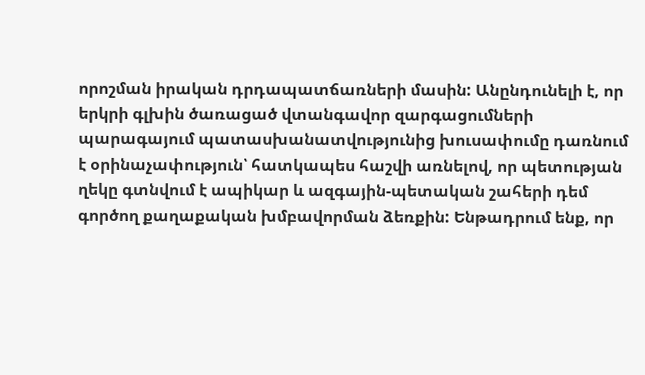որոշման իրական դրդապատճառների մասին: Անընդունելի է, որ երկրի գլխին ծառացած վտանգավոր զարգացումների պարագայում պատասխանատվությունից խուսափումը դառնում է օրինաչափություն՝ հատկապես հաշվի առնելով, որ պետության ղեկը գտնվում է ապիկար և ազգային-պետական շահերի դեմ գործող քաղաքական խմբավորման ձեռքին: Ենթադրում ենք, որ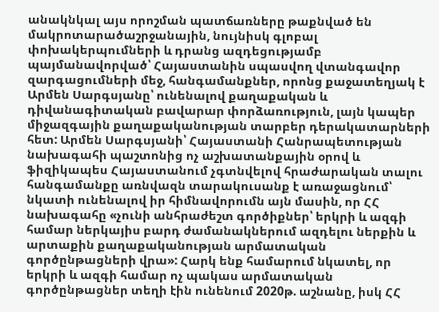անակնկալ այս որոշման պատճառները թաքնված են մակրոտարածաշրջանային, նույնիսկ գլոբալ փոխակերպումների և դրանց ազդեցությամբ պայմանավորված՝ Հայաստանին սպասվող վտանգավոր զարգացումների մեջ, հանգամանքներ, որոնց քաջատեղյակ է Արմեն Սարգսյանը՝ ունենալով քաղաքական և դիվանագիտական բավարար փորձառություն, լայն կապեր միջազգային քաղաքականության տարբեր դերակատարների հետ: Արմեն Սարգսյանի՝ Հայաստանի Հանրապետության նախագահի պաշտոնից ոչ աշխատանքային օրով և ֆիզիկապես Հայաստանում չգտնվելով հրաժարական տալու հանգամանքը առնվազն տարակուսանք է առաջացնում՝ նկատի ունենալով իր հիմնավորումն այն մասին, որ ՀՀ նախագահը «չունի անհրաժեշտ գործիքներ՝ երկրի և ազգի համար ներկայիս բարդ ժամանակներում ազդելու ներքին և արտաքին քաղաքականության արմատական գործընթացների վրա»: Հարկ ենք համարում նկատել, որ երկրի և ազգի համար ոչ պակաս արմատական գործընթացներ տեղի էին ունենում 2020թ. աշնանը, իսկ ՀՀ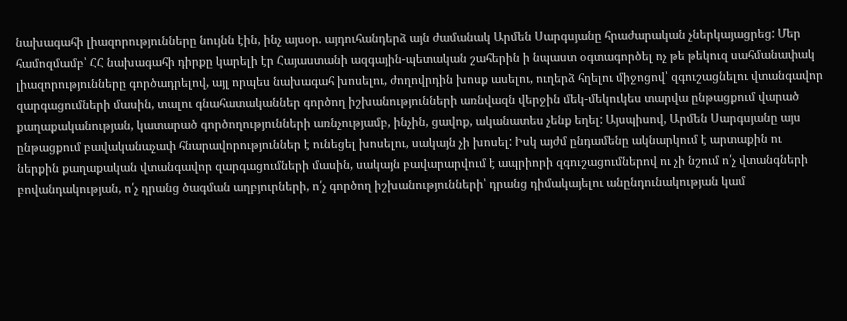նախագահի լիազորությունները նույնն էին, ինչ այսօր. այդուհանդերձ այն ժամանակ Արմեն Սարգսյանը հրաժարական չներկայացրեց: Մեր համոզմամբ՝ ՀՀ նախագահի դիրքը կարելի էր Հայաստանի ազգային-պետական շահերին ի նպաստ օգտագործել ոչ թե թեկուզ սահմանափակ լիազորությունները գործադրելով, այլ որպես նախագահ խոսելու, ժողովրդին խոսք ասելու, ուղերձ հղելու միջոցով՝ զգուշացնելու վտանգավոր զարգացումների մասին, տալու գնահատականներ գործող իշխանությունների առնվազն վերջին մեկ-մեկուկես տարվա ընթացքում վարած քաղաքականության, կատարած գործողությունների առնչությամբ, ինչին, ցավոք, ականատես չենք եղել: Այսպիսով, Արմեն Սարգսյանը այս ընթացքում բավականաչափ հնարավորություններ է ունեցել խոսելու, սակայն չի խոսել: Իսկ այժմ ընդամենը ակնարկում է արտաքին ու ներքին քաղաքական վտանգավոր զարգացումների մասին, սակայն բավարարվում է ապրիորի զգուշացումներով ու չի նշում ո՛չ վտանգների բովանդակության, ո՛չ դրանց ծագման աղբյուրների, ո՛չ գործող իշխանությունների՝ դրանց դիմակայելու անընդունակության կամ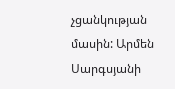չցանկության մասին: Արմեն Սարգսյանի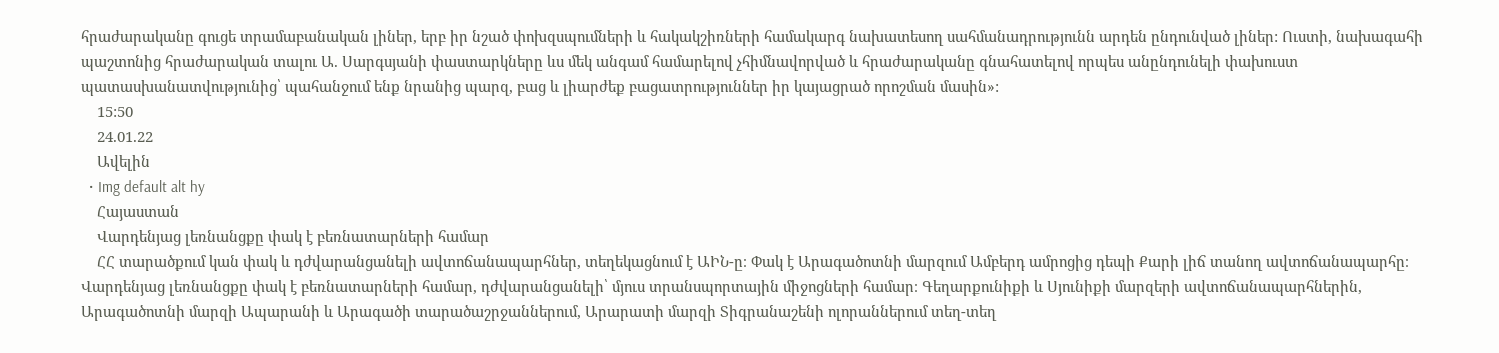հրաժարականը գուցե տրամաբանական լիներ, երբ իր նշած փոխզսպումների և հակակշիռների համակարգ նախատեսող սահմանադրությունն արդեն ընդունված լիներ: Ուստի, նախագահի պաշտոնից հրաժարական տալու Ա. Սարգսյանի փաստարկները ևս մեկ անգամ համարելով չհիմնավորված և հրաժարականը գնահատելով որպես անընդունելի փախուստ պատասխանատվությունից՝ պահանջում ենք նրանից պարզ, բաց և լիարժեք բացատրություններ իր կայացրած որոշման մասին»:
    15:50
    24.01.22
    Ավելին
  • Img default alt hy
    Հայաստան
    Վարդենյաց լեռնանցքը փակ է բեռնատարների համար
    ՀՀ տարածքում կան փակ և դժվարանցանելի ավտոճանապարհներ, տեղեկացնում է ԱԻՆ-ը։ Փակ է Արագածոտնի մարզում Ամբերդ ամրոցից դեպի Քարի լիճ տանող ավտոճանապարհը։ Վարդենյաց լեռնանցքը փակ է բեռնատարների համար, դժվարանցանելի՝ մյուս տրանսպորտային միջոցների համար։ Գեղարքունիքի և Սյունիքի մարզերի ավտոճանապարհներին, Արագածոտնի մարզի Ապարանի և Արագածի տարածաշրջաններում, Արարատի մարզի Տիգրանաշենի ոլորաններում տեղ-տեղ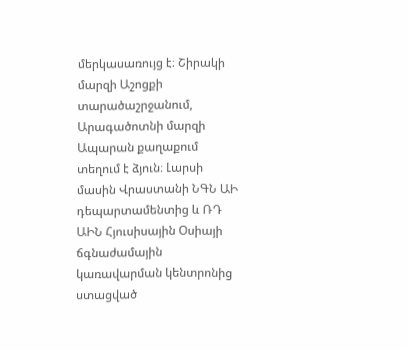մերկասառույց է։ Շիրակի մարզի Աշոցքի տարածաշրջանում, Արագածոտնի մարզի Ապարան քաղաքում տեղում է ձյուն։ Լարսի մասին Վրաստանի ՆԳՆ ԱԻ դեպարտամենտից և ՌԴ ԱԻՆ Հյուսիսային Օսիայի ճգնաժամային կառավարման կենտրոնից ստացված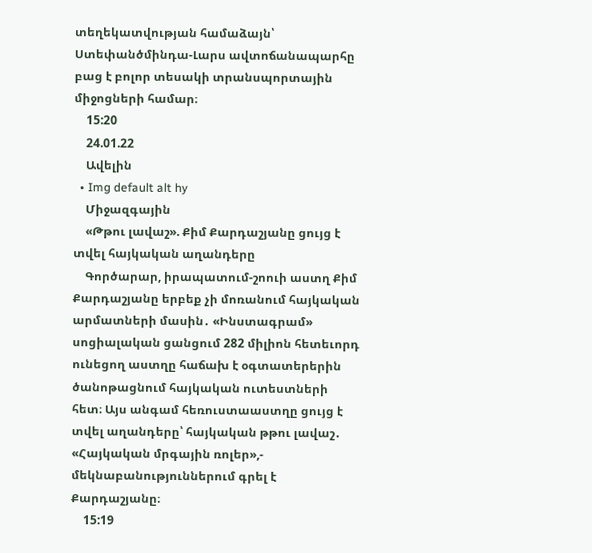տեղեկատվության համաձայն՝ Ստեփանծմինդա-Լարս ավտոճանապարհը բաց է բոլոր տեսակի տրանսպորտային միջոցների համար։
    15:20
    24.01.22
    Ավելին
  • Img default alt hy
    Միջազգային
    «Թթու լավաշ». Քիմ Քարդաշյանը ցույց է տվել հայկական աղանդերը
    Գործարար, իրապատում-շոուի աստղ Քիմ Քարդաշյանը երբեք չի մոռանում հայկական արմատների մասին․ «Ինստագրամ» սոցիալական ցանցում 282 միլիոն հետեւորդ ունեցող աստղը հաճախ է օգտատերերին ծանոթացնում հայկական ուտեստների հետ։ Այս անգամ հեռուստաաստղը ցույց է տվել աղանդերը՝ հայկական թթու լավաշ․ «Հայկական մրգային ռոլեր»,- մեկնաբանություններում գրել է Քարդաշյանը։
    15:19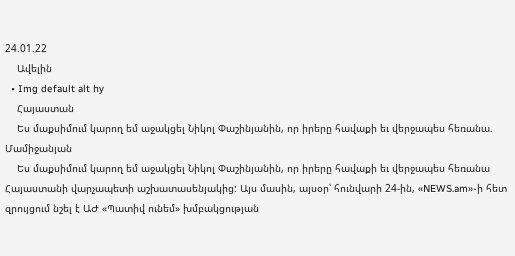24.01.22
    Ավելին
  • Img default alt hy
    Հայաստան
    Ես մաքսիմում կարող եմ աջակցել Նիկոլ Փաշինյանին, որ իրերը հավաքի եւ վերջապես հեռանա. Մամիջանյան
    Ես մաքսիմում կարող եմ աջակցել Նիկոլ Փաշինյանին, որ իրերը հավաքի եւ վերջապես հեռանա Հայաստանի վարչապետի աշխատասենյակից: Այս մասին, այսօր՝ հունվարի 24-ին, «NEWS.am»-ի հետ զրույցում նշել է ԱԺ «Պատիվ ունեմ» խմբակցության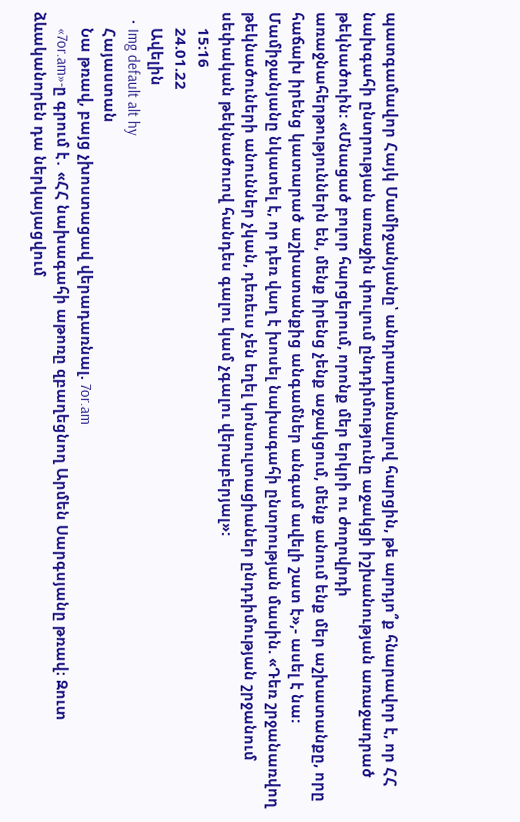պատգամավոր Հայկ Մամիջանյանը՝ անդրադառնալով հարցին, թե արդյո՞ք հնարավոր է, որ ՀՀ նախգահի ընտրության առաջին փուլում ընդդիմությունը աջակցի իշխանության առաջադրած թեկնածուին: «Մնացած բոլոր հարցերում, որոնք մեր երկրի ու ժողովրդի առաջնահերթություններն են, մենք իրենց չենք աջակցում, մենք անում ենք մեր աշխատանքը, որը հաճախ իրենց կատարած աշխատանքից անգամներ անգամ ավելի շատ է»,- ասել է նա: Մամիջանյանը նկատել է, որ դեռ վաղ է խոսել նախագահի ընտրության մասին. «Դեռ շրջանառվող թեկնածուների անուններ չկան, դեռեւս չեն եղել կոնսուլտացիաներ ընդդիմության շրջանում սեփական թեկնածուով հանդես գալու կամ չգալու վերաբերյալ»:
    15:16
    24.01.22
    Ավելին
  • Img default alt hy
    Հայաստան
    Նա թռավ, բայց չխոստացավ վերադառնալ. 7or.am
    «7or.am»-ը գրում է․ «ՀՀ նախագահի աթոռը զբաղեցնող Արմեն Սարգսյանը թռավ։ Զուտ ձևականորեն դա ներկայացվում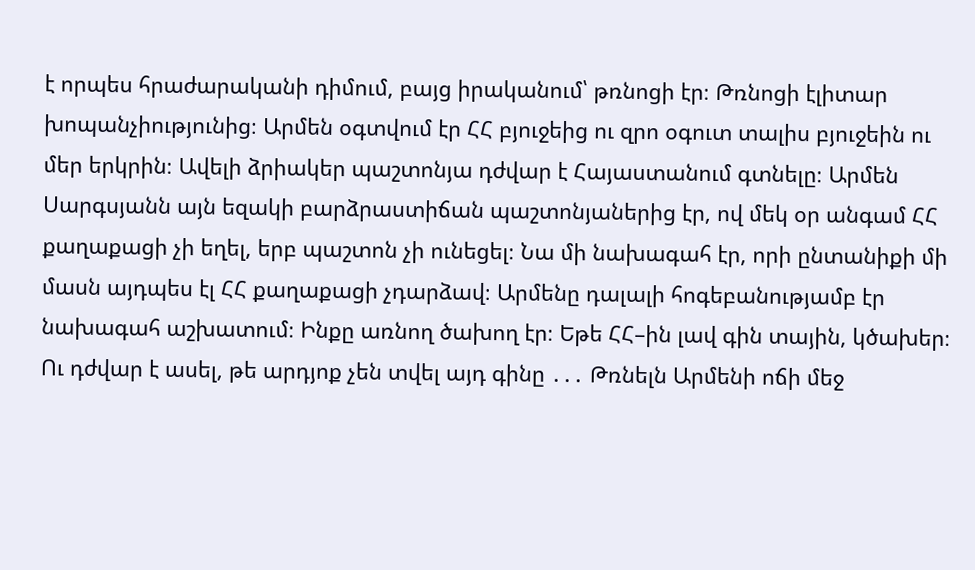է որպես հրաժարականի դիմում, բայց իրականում՝ թռնոցի էր։ Թռնոցի էլիտար խոպանչիությունից։ Արմեն օգտվում էր ՀՀ բյուջեից ու զրո օգուտ տալիս բյուջեին ու մեր երկրին։ Ավելի ձրիակեր պաշտոնյա դժվար է Հայաստանում գտնելը։ Արմեն Սարգսյանն այն եզակի բարձրաստիճան պաշտոնյաներից էր, ով մեկ օր անգամ ՀՀ քաղաքացի չի եղել, երբ պաշտոն չի ունեցել։ Նա մի նախագահ էր, որի ընտանիքի մի մասն այդպես էլ ՀՀ քաղաքացի չդարձավ։ Արմենը դալալի հոգեբանությամբ էր նախագահ աշխատում։ Ինքը առնող ծախող էր։ Եթե ՀՀ–ին լավ գին տային, կծախեր։ Ու դժվար է ասել, թե արդյոք չեն տվել այդ գինը ․․․ Թռնելն Արմենի ոճի մեջ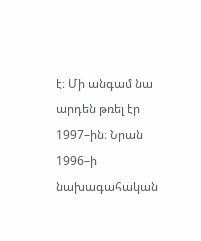է։ Մի անգամ նա արդեն թռել էր 1997–ին։ Նրան 1996–ի նախագահական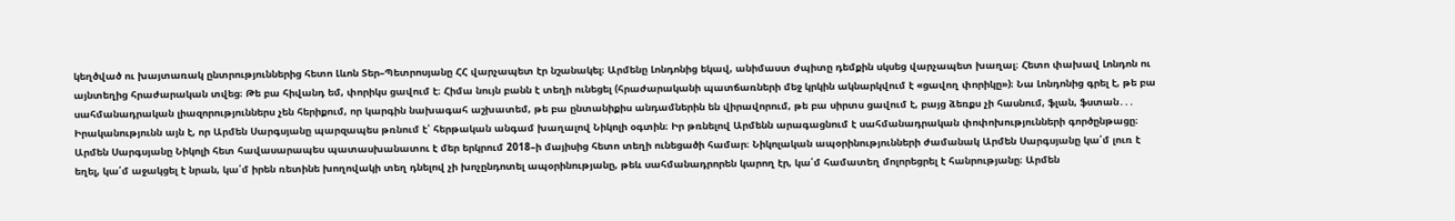կեղծված ու խայտառակ ընտրություններից հետո Լևոն Տեր–Պետրոսյանը ՀՀ վարչապետ էր նշանակել։ Արմենը Լոնդոնից եկավ, անիմաստ ժպիտը դեմքին սկսեց վարչապետ խաղալ։ Հետո փախավ Լոնդոն ու այնտեղից հրաժարական տվեց։ Թե բա հիվանդ եմ, փորիկս ցավում է։ Հիմա նույն բանն է տեղի ունեցել (հրաժարականի պատճառների մեջ կրկին ակնարկվում է «ցավող փորիկը»)։ Նա Լոնդոնից գրել է, թե բա սահմանադրական լիազորություններս չեն հերիքում, որ կարգին նախագահ աշխատեմ, թե բա ընտանիքիս անդամներին են վիրավորում, թե բա սիրտս ցավում է, բայց ձեռքս չի հասնում, ֆլան, ֆստան․․․ Իրականությունն այն է, որ Արմեն Սարգսյանը պարզապես թռնում է՝ հերթական անգամ խաղալով Նիկոլի օգտին։ Իր թռնելով Արմենն արագացնում է սահմանադրական փոփոխությունների գործընթացը։ Արմեն Սարգսյանը Նիկոլի հետ հավասարապես պատասխանատու է մեր երկրում 2018–ի մայիսից հետո տեղի ունեցածի համար։ Նիկոլական ապօրինությունների ժամանակ Արմեն Սարգսյանը կա՛մ լուռ է եղել, կա՛մ աջակցել է նրան, կա՛մ իրեն ռետինե խողովակի տեղ դնելով չի խոչընդոտել ապօրինությանը, թեև սահմանադրորեն կարող էր, կա՛մ համատեղ մոլորեցրել է հանրությանը։ Արմեն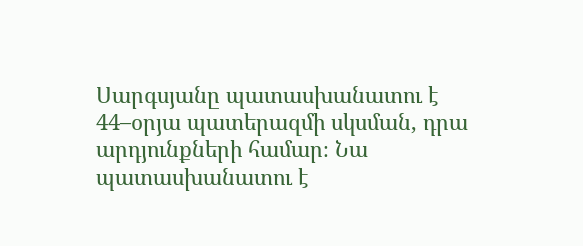Սարգսյանը պատասխանատու է 44–օրյա պատերազմի սկսման, դրա արդյունքների համար։ Նա պատասխանատու է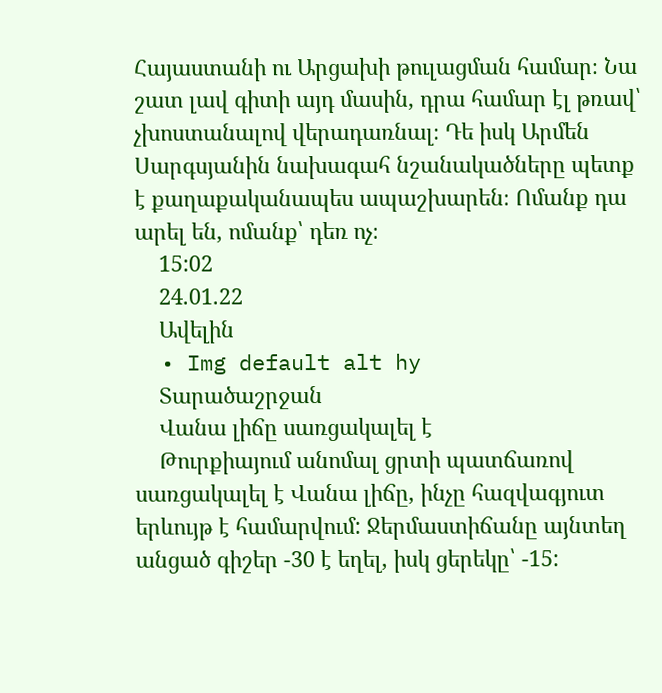Հայաստանի ու Արցախի թուլացման համար։ Նա շատ լավ գիտի այդ մասին, դրա համար էլ թռավ՝ չխոստանալով վերադառնալ։ Դե իսկ Արմեն Սարգսյանին նախագահ նշանակածները պետք է քաղաքականապես ապաշխարեն։ Ոմանք դա արել են, ոմանք՝ դեռ ոչ։
    15:02
    24.01.22
    Ավելին
  • Img default alt hy
    Տարածաշրջան
    Վանա լիճը սառցակալել է
    Թուրքիայում անոմալ ցրտի պատճառով սառցակալել է Վանա լիճը, ինչը հազվագյուտ երևույթ է համարվում: Ջերմաստիճանը այնտեղ անցած գիշեր -30 է եղել, իսկ ցերեկը՝ -15: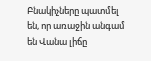Բնակիչները պատմել են, որ առաջին անգամ են Վանա լիճը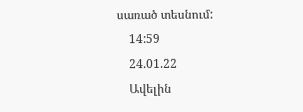սառած տեսնում:
    14:59
    24.01.22
    Ավելին